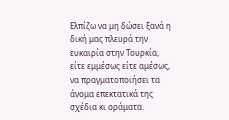Ελπίζω να μη δώσει ξανά η δική μας πλευρά την ευκαιρία στην Τουρκία, είτε εμμέσως είτε αμέσως, να πραγματοποιήσει τα άνομα επεκτατικά της σχέδια κι οράματα.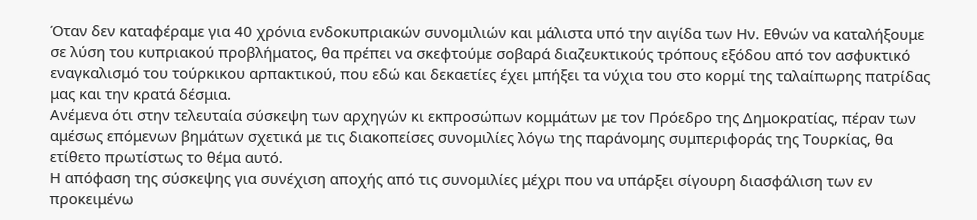Όταν δεν καταφέραμε για 40 χρόνια ενδοκυπριακών συνομιλιών και μάλιστα υπό την αιγίδα των Ην. Εθνών να καταλήξουμε σε λύση του κυπριακού προβλήματος, θα πρέπει να σκεφτούμε σοβαρά διαζευκτικούς τρόπους εξόδου από τον ασφυκτικό εναγκαλισμό του τούρκικου αρπακτικού, που εδώ και δεκαετίες έχει μπήξει τα νύχια του στο κορμί της ταλαίπωρης πατρίδας μας και την κρατά δέσμια.
Ανέμενα ότι στην τελευταία σύσκεψη των αρχηγών κι εκπροσώπων κομμάτων με τον Πρόεδρο της Δημοκρατίας, πέραν των αμέσως επόμενων βημάτων σχετικά με τις διακοπείσες συνομιλίες λόγω της παράνομης συμπεριφοράς της Τουρκίας, θα ετίθετο πρωτίστως το θέμα αυτό.
Η απόφαση της σύσκεψης για συνέχιση αποχής από τις συνομιλίες μέχρι που να υπάρξει σίγουρη διασφάλιση των εν προκειμένω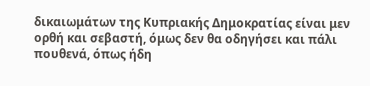δικαιωμάτων της Κυπριακής Δημοκρατίας είναι μεν ορθή και σεβαστή, όμως δεν θα οδηγήσει και πάλι πουθενά, όπως ήδη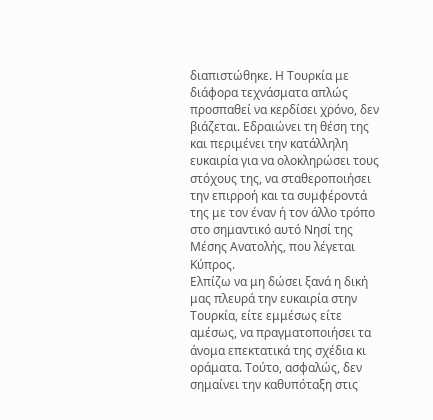διαπιστώθηκε. Η Τουρκία με διάφορα τεχνάσματα απλώς προσπαθεί να κερδίσει χρόνο, δεν βιάζεται. Εδραιώνει τη θέση της και περιμένει την κατάλληλη ευκαιρία για να ολοκληρώσει τους στόχους της, να σταθεροποιήσει την επιρροή και τα συμφέροντά της με τον έναν ή τον άλλο τρόπο στο σημαντικό αυτό Νησί της Μέσης Ανατολής, που λέγεται Κύπρος.
Ελπίζω να μη δώσει ξανά η δική μας πλευρά την ευκαιρία στην Τουρκία, είτε εμμέσως είτε αμέσως, να πραγματοποιήσει τα άνομα επεκτατικά της σχέδια κι οράματα. Τούτο, ασφαλώς, δεν σημαίνει την καθυπόταξη στις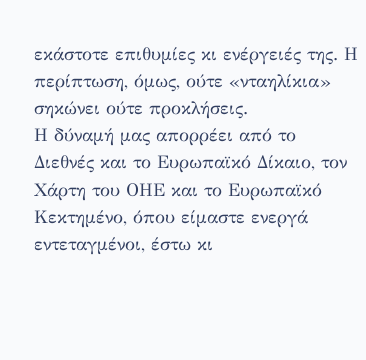εκάστοτε επιθυμίες κι ενέργειές της. Η περίπτωση, όμως, ούτε «νταηλίκια» σηκώνει ούτε προκλήσεις.
Η δύναμή μας απορρέει από το Διεθνές και το Ευρωπαϊκό Δίκαιο, τον Χάρτη του ΟΗΕ και το Ευρωπαϊκό Κεκτημένο, όπου είμαστε ενεργά εντεταγμένοι, έστω κι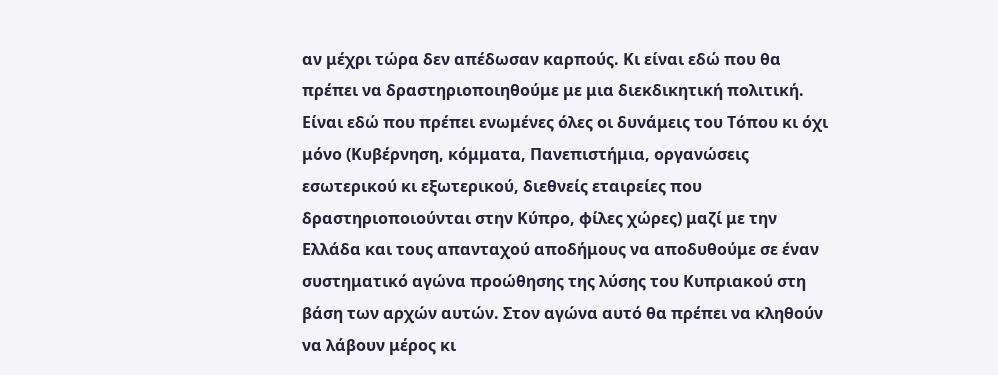αν μέχρι τώρα δεν απέδωσαν καρπούς. Κι είναι εδώ που θα πρέπει να δραστηριοποιηθούμε με μια διεκδικητική πολιτική.
Είναι εδώ που πρέπει ενωμένες όλες οι δυνάμεις του Τόπου κι όχι μόνο (Κυβέρνηση, κόμματα, Πανεπιστήμια, οργανώσεις εσωτερικού κι εξωτερικού, διεθνείς εταιρείες που δραστηριοποιούνται στην Κύπρο, φίλες χώρες) μαζί με την Ελλάδα και τους απανταχού αποδήμους να αποδυθούμε σε έναν συστηματικό αγώνα προώθησης της λύσης του Κυπριακού στη βάση των αρχών αυτών. Στον αγώνα αυτό θα πρέπει να κληθούν να λάβουν μέρος κι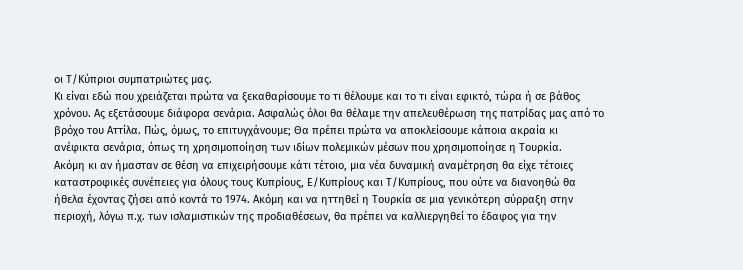οι Τ/Κύπριοι συμπατριώτες μας.
Κι είναι εδώ που χρειάζεται πρώτα να ξεκαθαρίσουμε το τι θέλουμε και το τι είναι εφικτό, τώρα ή σε βάθος χρόνου. Ας εξετάσουμε διάφορα σενάρια. Ασφαλώς όλοι θα θέλαμε την απελευθέρωση της πατρίδας μας από το βρόχο του Αττίλα. Πώς, όμως, το επιτυγχάνουμε; Θα πρέπει πρώτα να αποκλείσουμε κάποια ακραία κι ανέφικτα σενάρια, όπως τη χρησιμοποίηση των ιδίων πολεμικών μέσων που χρησιμοποίησε η Τουρκία.
Ακόμη κι αν ήμασταν σε θέση να επιχειρήσουμε κάτι τέτοιο, μια νέα δυναμική αναμέτρηση θα είχε τέτοιες καταστροφικές συνέπειες για όλους τους Κυπρίους, Ε/Κυπρίους και Τ/Κυπρίους, που ούτε να διανοηθώ θα ήθελα έχοντας ζήσει από κοντά το 1974. Ακόμη και να ηττηθεί η Τουρκία σε μια γενικότερη σύρραξη στην περιοχή, λόγω π.χ. των ισλαμιστικών της προδιαθέσεων, θα πρέπει να καλλιεργηθεί το έδαφος για την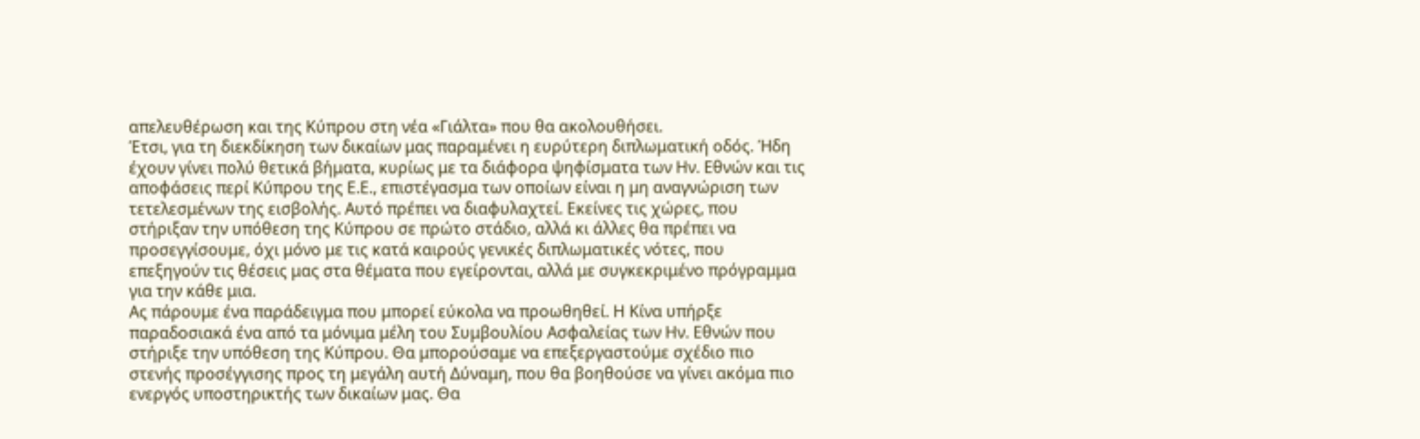απελευθέρωση και της Κύπρου στη νέα «Γιάλτα» που θα ακολουθήσει.
Έτσι, για τη διεκδίκηση των δικαίων μας παραμένει η ευρύτερη διπλωματική οδός. Ήδη έχουν γίνει πολύ θετικά βήματα, κυρίως με τα διάφορα ψηφίσματα των Ην. Εθνών και τις αποφάσεις περί Κύπρου της Ε.Ε., επιστέγασμα των οποίων είναι η μη αναγνώριση των τετελεσμένων της εισβολής. Αυτό πρέπει να διαφυλαχτεί. Εκείνες τις χώρες, που στήριξαν την υπόθεση της Κύπρου σε πρώτο στάδιο, αλλά κι άλλες θα πρέπει να προσεγγίσουμε, όχι μόνο με τις κατά καιρούς γενικές διπλωματικές νότες, που επεξηγούν τις θέσεις μας στα θέματα που εγείρονται, αλλά με συγκεκριμένο πρόγραμμα για την κάθε μια.
Ας πάρουμε ένα παράδειγμα που μπορεί εύκολα να προωθηθεί. Η Κίνα υπήρξε παραδοσιακά ένα από τα μόνιμα μέλη του Συμβουλίου Ασφαλείας των Ην. Εθνών που στήριξε την υπόθεση της Κύπρου. Θα μπορούσαμε να επεξεργαστούμε σχέδιο πιο στενής προσέγγισης προς τη μεγάλη αυτή Δύναμη, που θα βοηθούσε να γίνει ακόμα πιο ενεργός υποστηρικτής των δικαίων μας. Θα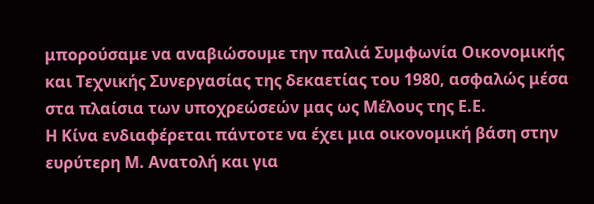μπορούσαμε να αναβιώσουμε την παλιά Συμφωνία Οικονομικής και Τεχνικής Συνεργασίας της δεκαετίας του 1980, ασφαλώς μέσα στα πλαίσια των υποχρεώσεών μας ως Μέλους της Ε.Ε.
Η Κίνα ενδιαφέρεται πάντοτε να έχει μια οικονομική βάση στην ευρύτερη Μ. Ανατολή και για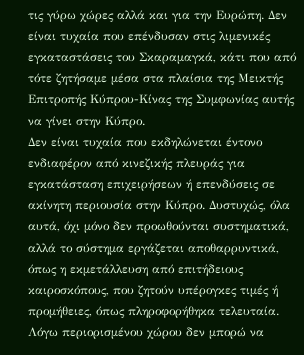τις γύρω χώρες αλλά και για την Ευρώπη. Δεν είναι τυχαία που επένδυσαν στις λιμενικές εγκαταστάσεις του Σκαραμαγκά, κάτι που από τότε ζητήσαμε μέσα στα πλαίσια της Μεικτής Επιτροπής Κύπρου-Κίνας της Συμφωνίας αυτής να γίνει στην Κύπρο.
Δεν είναι τυχαία που εκδηλώνεται έντονο ενδιαφέρον από κινεζικής πλευράς για εγκατάσταση επιχειρήσεων ή επενδύσεις σε ακίνητη περιουσία στην Κύπρο. Δυστυχώς, όλα αυτά, όχι μόνο δεν προωθούνται συστηματικά, αλλά το σύστημα εργάζεται αποθαρρυντικά, όπως η εκμετάλλευση από επιτήδειους καιροσκόπους, που ζητούν υπέρογκες τιμές ή προμήθειες, όπως πληροφορήθηκα τελευταία.
Λόγω περιορισμένου χώρου δεν μπορώ να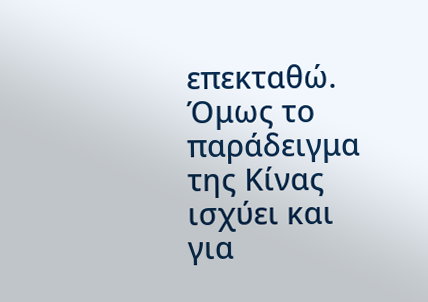επεκταθώ. Όμως το παράδειγμα της Κίνας ισχύει και για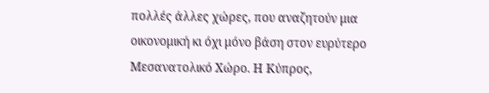πολλές άλλες χώρες, που αναζητούν μια οικονομική κι όχι μόνο βάση στον ευρύτερο Μεσανατολικό Χώρο. Η Κύπρος,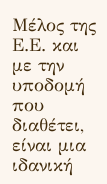Μέλος της Ε.Ε. και με την υποδομή που διαθέτει, είναι μια ιδανική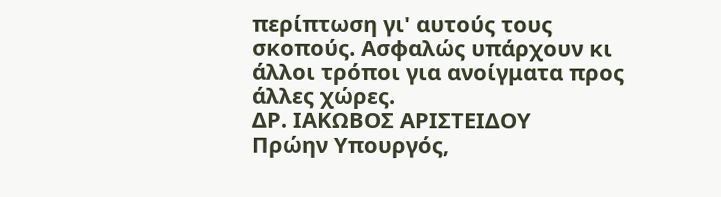περίπτωση γι' αυτούς τους σκοπούς. Ασφαλώς υπάρχουν κι άλλοι τρόποι για ανοίγματα προς άλλες χώρες.
ΔΡ. ΙΑΚΩΒΟΣ ΑΡΙΣΤΕΙΔΟΥ
Πρώην Υπουργός,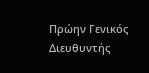Πρώην Γενικός Διευθυντής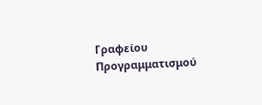Γραφείου Προγραμματισμού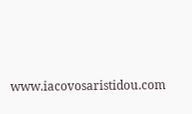www.iacovosaristidou.com